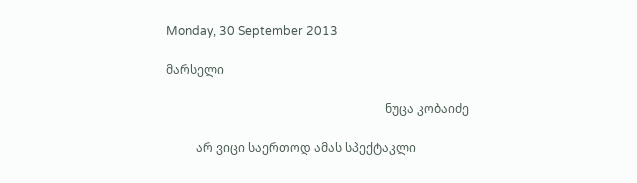Monday, 30 September 2013

მარსელი

                                                                         ნუცა კობაიძე

          არ ვიცი საერთოდ ამას სპექტაკლი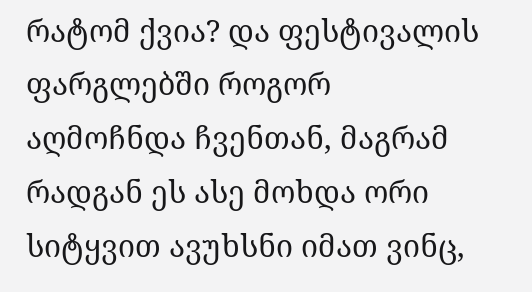რატომ ქვია? და ფესტივალის ფარგლებში როგორ აღმოჩნდა ჩვენთან, მაგრამ რადგან ეს ასე მოხდა ორი სიტყვით ავუხსნი იმათ ვინც,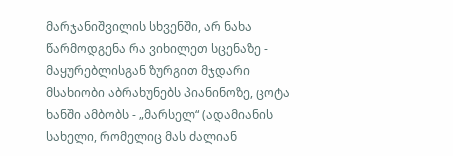მარჯანიშვილის სხვენში, არ ნახა წარმოდგენა რა ვიხილეთ სცენაზე - მაყურებლისგან ზურგით მჯდარი მსახიობი აბრახუნებს პიანინოზე, ცოტა ხანში ამბობს - „მარსელ“ (ადამიანის სახელი, რომელიც მას ძალიან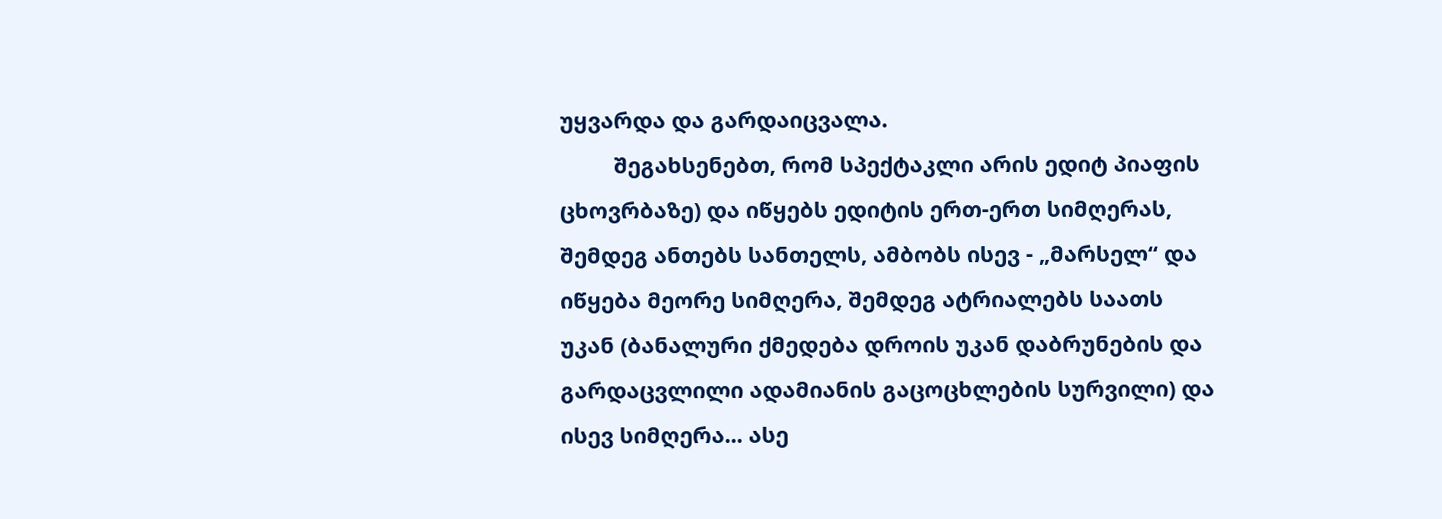უყვარდა და გარდაიცვალა.
         შეგახსენებთ, რომ სპექტაკლი არის ედიტ პიაფის ცხოვრბაზე) და იწყებს ედიტის ერთ-ერთ სიმღერას, შემდეგ ანთებს სანთელს, ამბობს ისევ - „მარსელ“ და იწყება მეორე სიმღერა, შემდეგ ატრიალებს საათს უკან (ბანალური ქმედება დროის უკან დაბრუნების და გარდაცვლილი ადამიანის გაცოცხლების სურვილი) და ისევ სიმღერა... ასე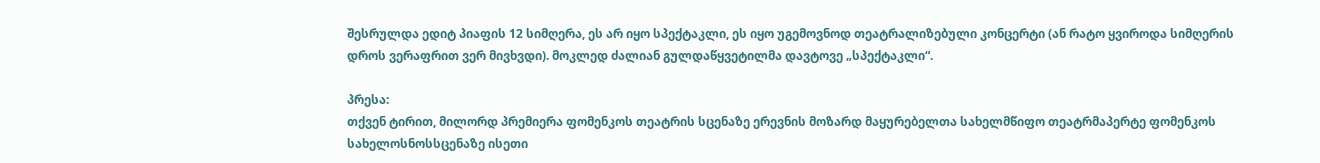შესრულდა ედიტ პიაფის 12 სიმღერა, ეს არ იყო სპექტაკლი, ეს იყო უგემოვნოდ თეატრალიზებული კონცერტი (ან რატო ყვიროდა სიმღერის დროს ვერაფრით ვერ მივხვდი). მოკლედ ძალიან გულდაწყვეტილმა დავტოვე „სპექტაკლი“.

პრესა:
თქვენ ტირით, მილორდ პრემიერა ფომენკოს თეატრის სცენაზე ერევნის მოზარდ მაყურებელთა სახელმწიფო თეატრმაპერტე ფომენკოს სახელოსნოსსცენაზე ისეთი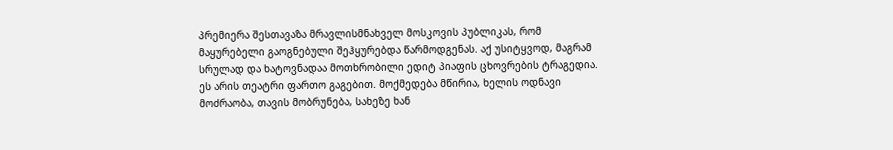პრემიერა შესთავაზა მრავლისმნახველ მოსკოვის პუბლიკას, რომ მაყურებელი გაოგნებული შეჰყურებდა წარმოდგენას. აქ უსიტყვოდ, მაგრამ სრულად და ხატოვნადაა მოთხრობილი ედიტ პიაფის ცხოვრების ტრაგედია. ეს არის თეატრი ფართო გაგებით. მოქმედება მწირია, ხელის ოდნავი მოძრაობა, თავის მობრუნება, სახეზე ხან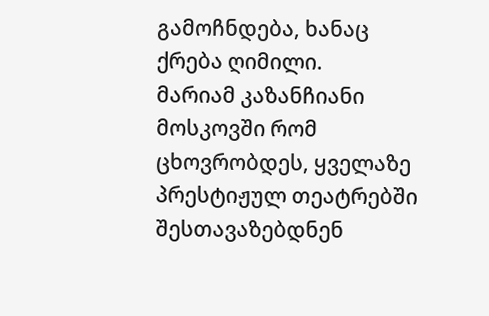გამოჩნდება, ხანაც ქრება ღიმილი.
მარიამ კაზანჩიანი მოსკოვში რომ ცხოვრობდეს, ყველაზე პრესტიჟულ თეატრებში შესთავაზებდნენ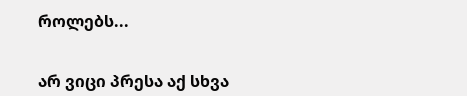როლებს...


არ ვიცი პრესა აქ სხვა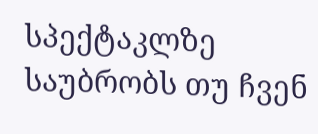სპექტაკლზე საუბრობს თუ ჩვენ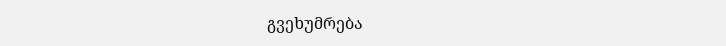გვეხუმრება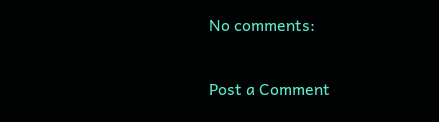No comments:

Post a Comment